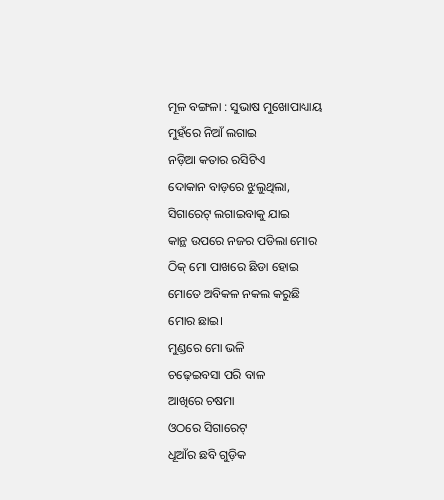ମୂଳ ବଙ୍ଗଳା : ସୁଭାଷ ମୁଖୋପାଧ୍ୟାୟ
ମୁହଁରେ ନିଆଁ ଲଗାଇ
ନଡ଼ିଆ କତାର ରସିଟିଏ
ଦୋକାନ ବାଡ଼ରେ ଝୁଲୁଥିଲା,
ସିଗାରେଟ୍ ଲଗାଇବାକୁ ଯାଇ
କାନ୍ଥ ଉପରେ ନଜର ପଡିଲା ମୋର
ଠିକ୍ ମୋ ପାଖରେ ଛିଡା ହୋଇ
ମୋତେ ଅବିକଳ ନକଲ କରୁଛି
ମୋର ଛାଇ।
ମୁଣ୍ଡରେ ମୋ ଭଳି
ଚଢ଼େଇବସା ପରି ବାଳ
ଆଖିରେ ଚଷମା
ଓଠରେ ସିଗାରେଟ୍
ଧୂଆଁର ଛବି ଗୁଡ଼ିକ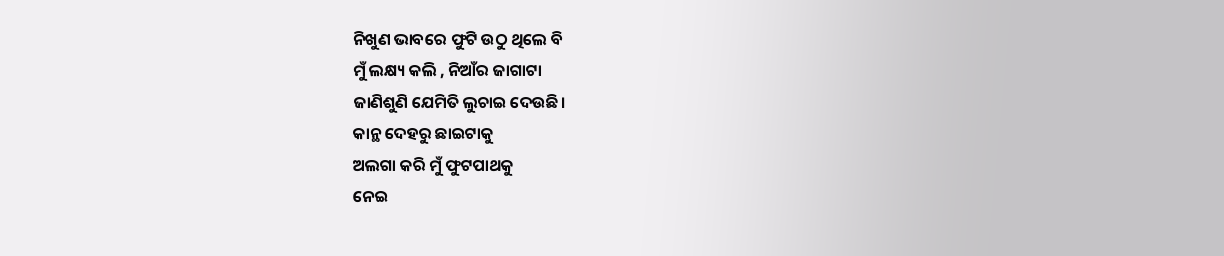ନିଖୁଣ ଭାବରେ ଫୁଟି ଉଠୁ ଥିଲେ ବି
ମୁଁ ଲକ୍ଷ୍ୟ କଲି , ନିଆଁର ଜାଗାଟା
ଜାଣିଶୁଣି ଯେମିତି ଲୁଚାଇ ଦେଉଛି।
କାନ୍ଥ ଦେହରୁ ଛାଇଟାକୁ
ଅଲଗା କରି ମୁଁ ଫୁଟପାଥକୁ
ନେଇ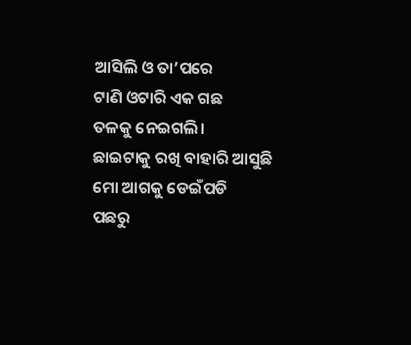ଆସିଲି ଓ ତା’ପରେ
ଟାଣି ଓଟାରି ଏକ ଗଛ
ତଳକୁ ନେଇଗଲି।
ଛାଇଟାକୁ ରଖି ବାହାରି ଆସୁଛି
ମୋ ଆଗକୁ ଡେଇଁପଡି
ପଛରୁ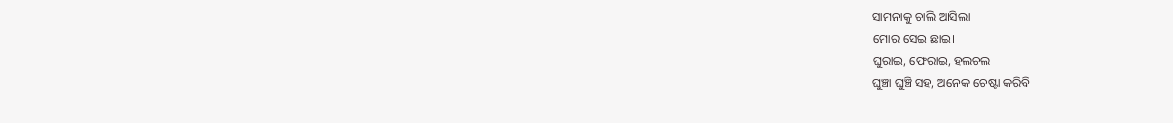ସାମନାକୁ ଚାଲି ଆସିଲା
ମୋର ସେଇ ଛାଇ।
ଘୁରାଇ, ଫେରାଇ, ହଲଚଲ
ଘୁଞ୍ଚା ଘୁଞ୍ଚି ସହ, ଅନେକ ଚେଷ୍ଟା କରିବି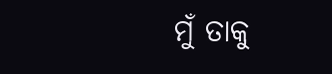ମୁଁ ତାକୁ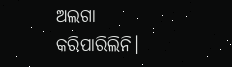ଅଲଗା କରିପାରିଲିନି।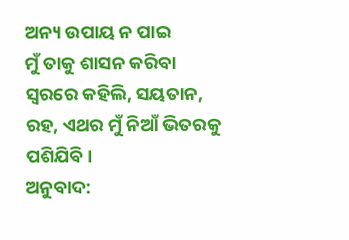ଅନ୍ୟ ଉପାୟ ନ ପାଇ
ମୁଁ ତାକୁ ଶାସନ କରିବା
ସ୍ୱରରେ କହିଲି, ସୟତାନ,
ରହ, ଏଥର ମୁଁ ନିଆଁ ଭିତରକୁ ପଶିଯିବି।
ଅନୁବାଦ: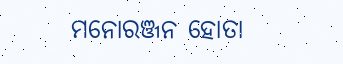ମନୋରଞ୍ଜନ ହୋତା